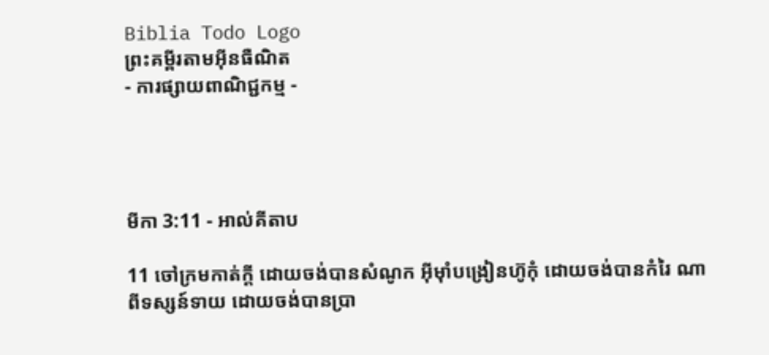Biblia Todo Logo
ព្រះគម្ពីរតាមអ៊ីនធឺណិត
- ការផ្សាយពាណិជ្ជកម្ម -




មីកា 3:11 - អាល់គីតាប

11 ចៅ‌ក្រមកាត់ក្ដី ដោយចង់បានសំណូក អ៊ីមុាំបង្រៀនហ៊ូកុំ ដោយចង់បានកំរៃ ណាពីទស្សន៍‌ទាយ ដោយចង់បានប្រា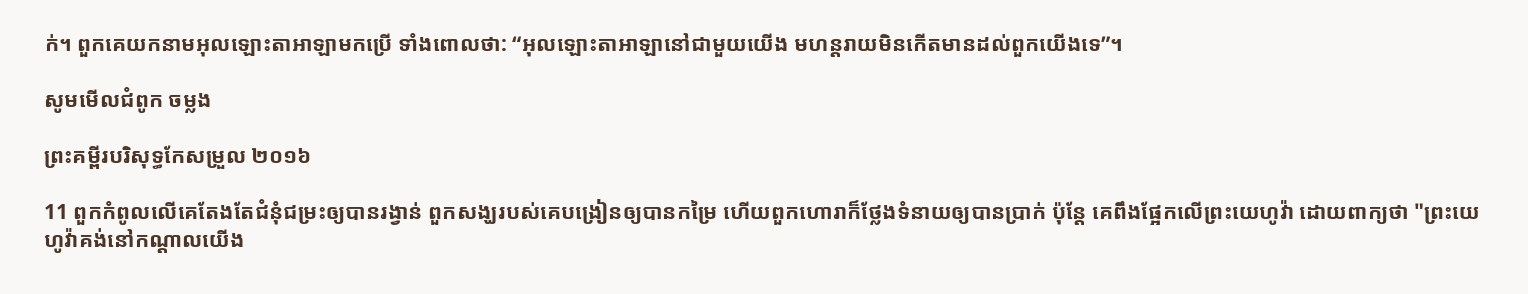ក់។ ពួកគេយកនាមអុលឡោះ‌តាអាឡាមកប្រើ ទាំងពោលថា: “អុលឡោះ‌តាអាឡានៅជាមួយយើង មហន្ត‌រាយមិនកើតមានដល់ពួកយើងទេ”។

សូមមើលជំពូក ចម្លង

ព្រះគម្ពីរបរិសុទ្ធកែសម្រួល ២០១៦

11 ពួកកំពូលលើគេតែង‌តែជំនុំ‌ជម្រះឲ្យបានរង្វាន់ ពួកសង្ឃរបស់គេបង្រៀនឲ្យបានកម្រៃ ហើយពួកហោរាក៏ថ្លែងទំនាយឲ្យបានប្រាក់ ប៉ុន្តែ គេពឹងផ្អែកលើព្រះ‌យេហូវ៉ា ដោយពាក្យថា "ព្រះ‌យេហូវ៉ាគង់នៅកណ្ដាលយើង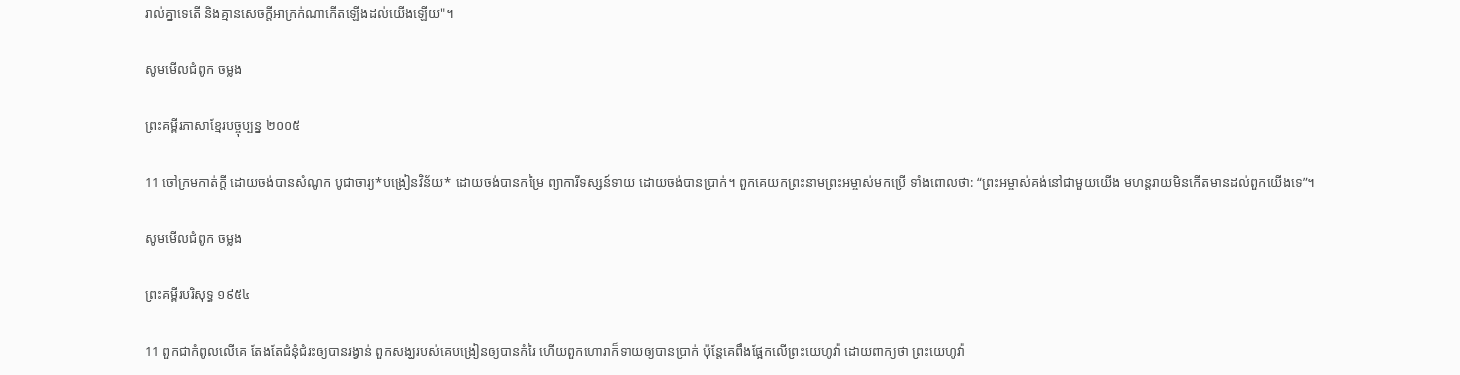រាល់គ្នាទេតើ និងគ្មានសេចក្ដីអាក្រក់ណាកើតឡើងដល់យើងឡើយ"។

សូមមើលជំពូក ចម្លង

ព្រះគម្ពីរភាសាខ្មែរបច្ចុប្បន្ន ២០០៥

11 ចៅ‌ក្រមកាត់ក្ដី ដោយចង់បានសំណូក បូជា‌ចារ្យ*បង្រៀនវិន័យ* ដោយចង់បានកម្រៃ ព្យាការីទស្សន៍‌ទាយ ដោយចង់បានប្រាក់។ ពួកគេយកព្រះ‌នាមព្រះ‌អម្ចាស់មកប្រើ ទាំងពោលថា: “ព្រះ‌អម្ចាស់គង់នៅជាមួយយើង មហន្ត‌រាយមិនកើតមានដល់ពួកយើងទេ”។

សូមមើលជំពូក ចម្លង

ព្រះគម្ពីរបរិសុទ្ធ ១៩៥៤

11 ពួកជាកំពូលលើគេ តែង‌តែជំនុំ‌ជំរះឲ្យបានរង្វាន់ ពួកសង្ឃរបស់គេបង្រៀនឲ្យបានកំរៃ ហើយពួកហោរាក៏ទាយឲ្យបានប្រាក់ ប៉ុន្តែគេពឹងផ្អែកលើព្រះ‌យេហូវ៉ា ដោយពាក្យថា ព្រះ‌យេហូវ៉ា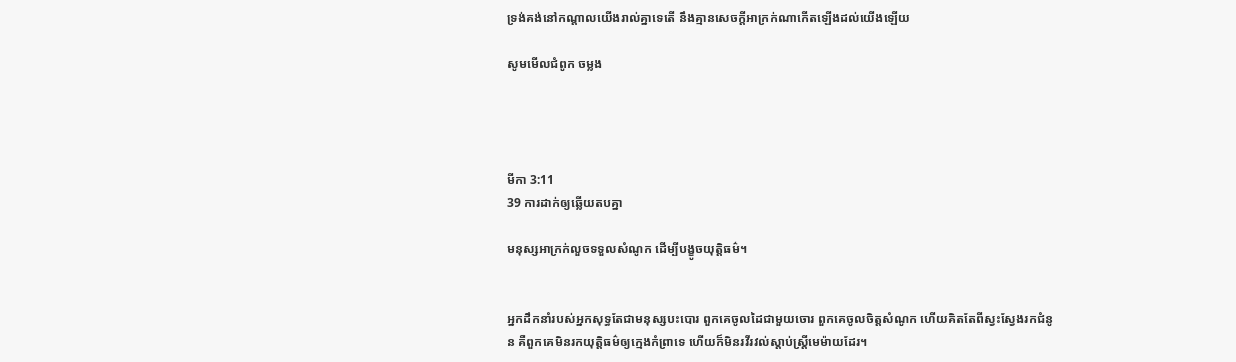ទ្រង់គង់នៅកណ្តាលយើងរាល់គ្នាទេតើ នឹងគ្មានសេចក្ដីអាក្រក់ណាកើតឡើងដល់យើងឡើយ

សូមមើលជំពូក ចម្លង




មីកា 3:11
39 ការដាក់ឲ្យឆ្លើយតបគ្នា

មនុស្សអាក្រក់លួចទទួលសំណូក ដើម្បីបង្ខូចយុត្តិធម៌។


អ្នកដឹកនាំរបស់អ្នកសុទ្ធតែជាមនុស្សបះ‌បោរ ពួកគេចូលដៃជាមួយចោរ ពួកគេចូលចិត្តសំណូក ហើយគិតតែពីស្វះ‌ស្វែងរកជំនូន គឺពួកគេមិនរកយុត្តិធម៌ឲ្យក្មេងកំព្រាទេ ហើយក៏មិនរវី‌រវល់ស្ដាប់ស្ត្រីមេម៉ាយដែរ។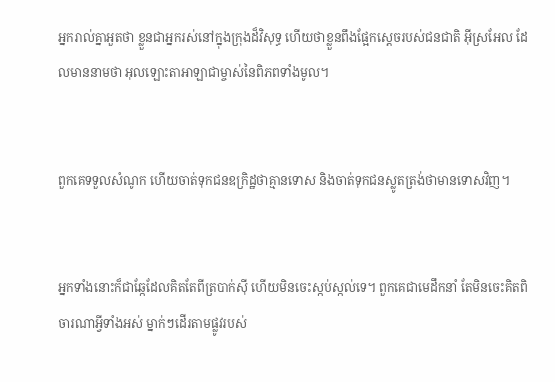អ្នករាល់គ្នាអួតថា ខ្លួនជាអ្នករស់នៅក្នុងក្រុងដ៏‌វិសុទ្ធ ហើយថាខ្លួនពឹងផ្អែកស្តេចរបស់ជន‌ជាតិ អ៊ីស្រ‌អែល ដែលមាននាមថា អុលឡោះ‌តាអាឡាជាម្ចាស់នៃពិភពទាំងមូល។


ពួកគេទទួលសំណូក ហើយចាត់ទុកជនឧក្រិដ្ឋថាគ្មានទោស និងចាត់ទុកជនស្លូតត្រង់ថាមានទោសវិញ។


អ្នកទាំងនោះក៏ជាឆ្កែដែលគិតតែពីត្របាក់ស៊ី ហើយមិនចេះស្កប់ស្កល់ទេ។ ពួកគេជាមេដឹកនាំ តែមិនចេះគិតពិចារណាអ្វីទាំងអស់ ម្នាក់ៗដើរតាមផ្លូវរបស់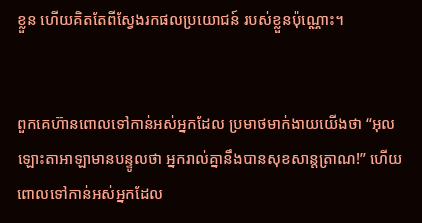ខ្លួន ហើយគិតតែពីស្វែងរកផលប្រយោជន៍ របស់ខ្លួនប៉ុណ្ណោះ។


ពួកគេហ៊ានពោលទៅកាន់អស់អ្នកដែល ប្រមាថមាក់‌ងាយយើងថា “អុលឡោះ‌តាអាឡាមានបន្ទូលថា អ្នករាល់គ្នានឹងបានសុខ‌សាន្ត‌ត្រាណ!” ហើយពោលទៅកាន់អស់អ្នកដែល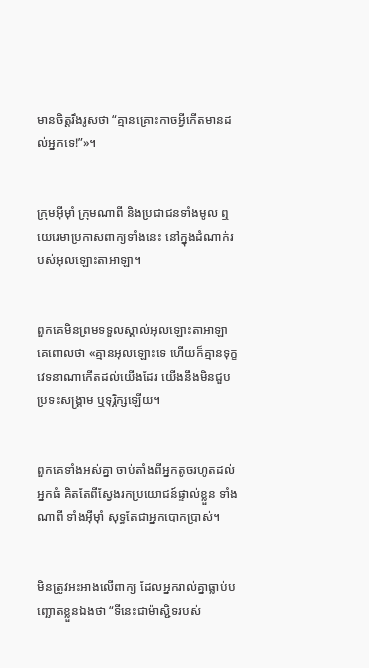មានចិត្តរឹង‌រូសថា “គ្មានគ្រោះកាចអ្វីកើតមានដល់អ្នកទេ!”»។


ក្រុមអ៊ីមុាំ ក្រុមណាពី និងប្រជា‌ជនទាំងមូល ឮយេរេមាប្រកាសពាក្យទាំងនេះ នៅក្នុងដំណាក់របស់អុលឡោះ‌តាអាឡា។


ពួកគេមិនព្រមទទួលស្គាល់អុលឡោះ‌តាអាឡា គេពោលថា «គ្មានអុលឡោះទេ ហើយក៏គ្មានទុក្ខវេទនាណាកើតដល់យើងដែរ យើងនឹងមិនជួបប្រទះសង្គ្រាម ឬទុរ្ភិក្សឡើយ។


ពួកគេទាំងអស់គ្នា ចាប់តាំងពីអ្នកតូចរហូតដល់អ្នកធំ គិតតែពីស្វែងរកប្រយោជន៍ផ្ទាល់ខ្លួន ទាំងណាពី ទាំងអ៊ីមុាំ សុទ្ធតែជាអ្នកបោកប្រាស់។


មិនត្រូវអះ‌អាងលើពាក្យ ដែលអ្នករាល់គ្នាធ្លាប់បញ្ឆោតខ្លួនឯងថា “ទីនេះជាម៉ាស្ជិទរបស់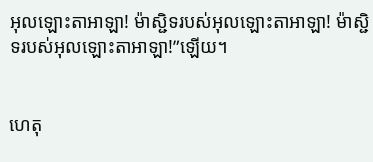អុលឡោះ‌តាអាឡា! ម៉ាស្ជិទរបស់អុលឡោះ‌តាអាឡា! ម៉ាស្ជិទរបស់អុលឡោះ‌តាអាឡា!”ឡើយ។


ហេតុ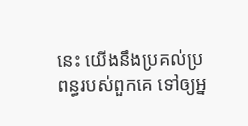នេះ យើងនឹងប្រគល់ប្រពន្ធរបស់ពួកគេ ទៅឲ្យអ្ន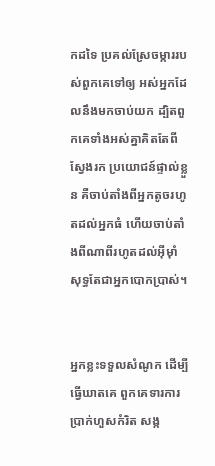កដទៃ ប្រគល់ស្រែចម្ការរបស់ពួកគេទៅឲ្យ អស់អ្នកដែលនឹងមកចាប់យក ដ្បិតពួកគេទាំងអស់គ្នាគិតតែពីស្វែងរក ប្រយោជន៍ផ្ទាល់ខ្លួន គឺចាប់តាំងពីអ្នកតូចរហូតដល់អ្នកធំ ហើយចាប់តាំងពីណាពីរហូតដល់អ៊ីមុាំ សុទ្ធតែជាអ្នកបោកប្រាស់។


អ្នកខ្លះទទួលសំណូក ដើម្បីធ្វើឃាតគេ ពួកគេទារការប្រាក់ហួសកំរិត សង្ក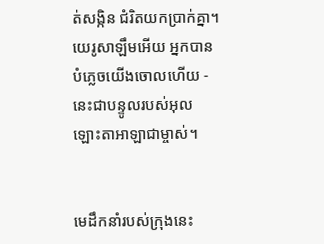ត់‌សង្កិន ជំរិតយកប្រាក់គ្នា។ យេរូ‌សាឡឹមអើយ អ្នកបានបំភ្លេចយើងចោលហើយ - នេះជាបន្ទូលរបស់អុលឡោះ‌តាអាឡាជាម្ចាស់។


មេដឹកនាំរបស់ក្រុងនេះ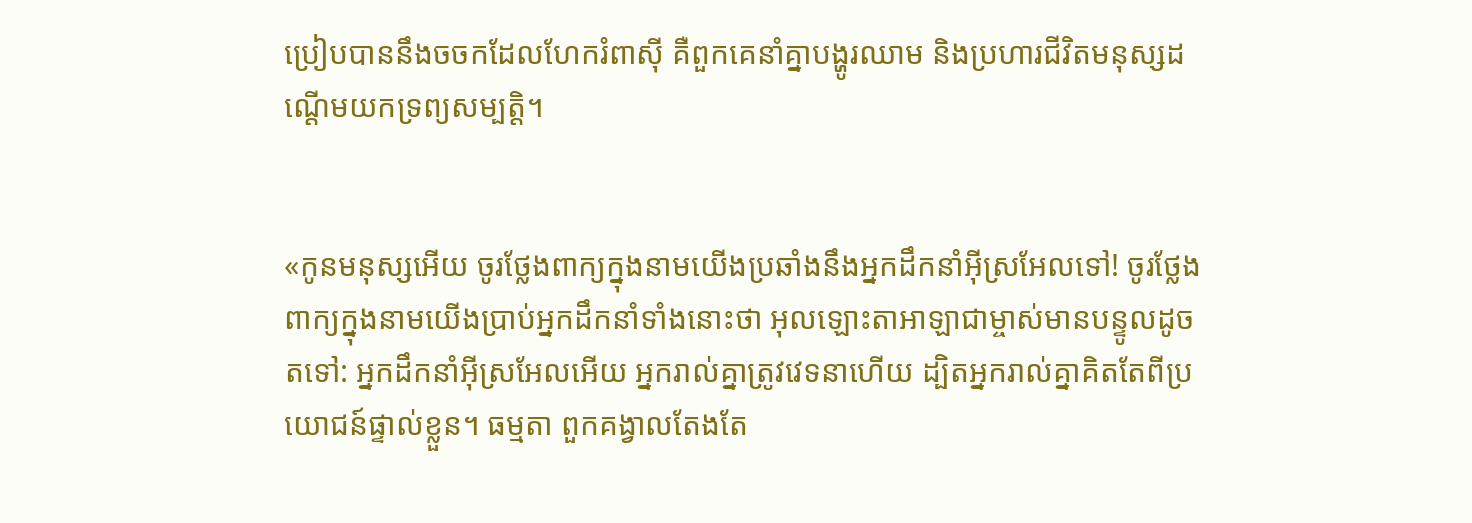ប្រៀបបាននឹងចចកដែលហែករំពាស៊ី គឺពួកគេនាំគ្នាបង្ហូរឈាម និងប្រហារជីវិតមនុស្សដណ្ដើមយកទ្រព្យសម្បត្តិ។


«កូនមនុស្សអើយ ចូរថ្លែងពាក្យក្នុងនាមយើងប្រឆាំងនឹងអ្នកដឹកនាំអ៊ីស្រ‌អែលទៅ! ចូរថ្លែងពាក្យក្នុងនាមយើងប្រាប់អ្នកដឹកនាំទាំងនោះថា អុលឡោះ‌តាអាឡាជាម្ចាស់មានបន្ទូលដូចតទៅ: អ្នកដឹកនាំអ៊ីស្រ‌អែលអើយ អ្នករាល់គ្នាត្រូវវេទនាហើយ ដ្បិតអ្នករាល់គ្នាគិតតែពីប្រយោជន៍ផ្ទាល់ខ្លួន។ ធម្មតា ពួកគង្វាលតែងតែ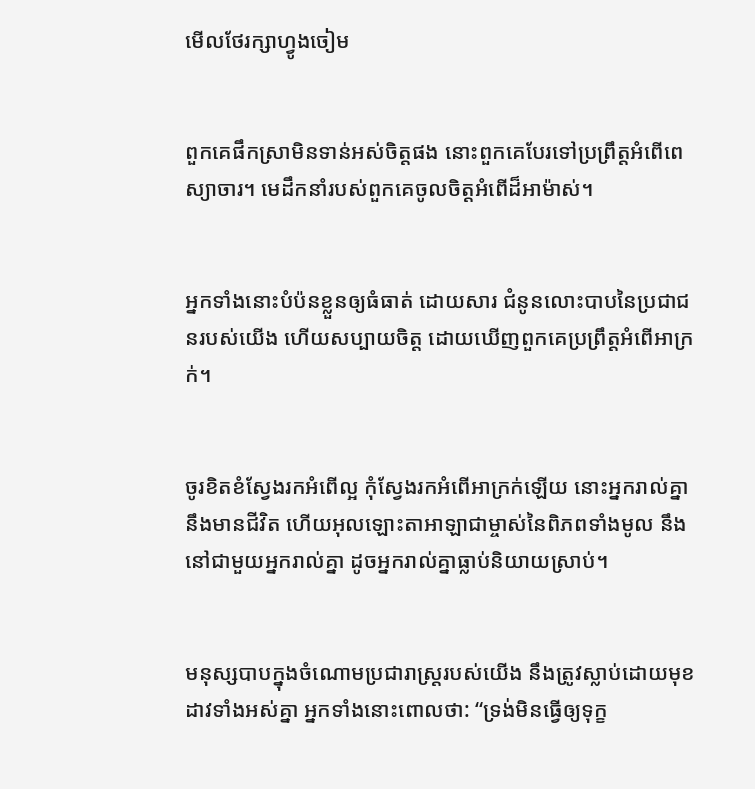មើលថែ‌រក្សាហ្វូងចៀម


ពួកគេផឹកស្រាមិនទាន់អស់ចិត្តផង នោះពួកគេបែរទៅប្រព្រឹត្តអំពើពេស្យា‌ចារ។ មេដឹកនាំរបស់ពួកគេចូលចិត្តអំពើដ៏អាម៉ាស់។


អ្នកទាំងនោះបំប៉នខ្លួនឲ្យធំធាត់ ដោយ‌សារ ជំនូនលោះបាបនៃប្រជា‌ជនរបស់យើង ហើយសប្បាយចិត្ត ដោយឃើញពួកគេប្រព្រឹត្តអំពើអាក្រក់។


ចូរខិត‌ខំស្វែងរកអំពើល្អ កុំស្វែងរកអំពើអាក្រក់ឡើយ នោះអ្នករាល់គ្នានឹងមានជីវិត ហើយអុលឡោះ‌តាអាឡាជាម្ចាស់នៃពិភពទាំងមូល នឹងនៅជាមួយអ្នករាល់គ្នា ដូចអ្នករាល់គ្នាធ្លាប់និយាយស្រាប់។


មនុស្សបាបក្នុងចំណោមប្រជា‌រាស្ត្ររបស់យើង នឹងត្រូវស្លាប់ដោយមុខដាវទាំងអស់គ្នា អ្នកទាំងនោះពោលថា: “ទ្រង់មិនធ្វើឲ្យទុក្ខ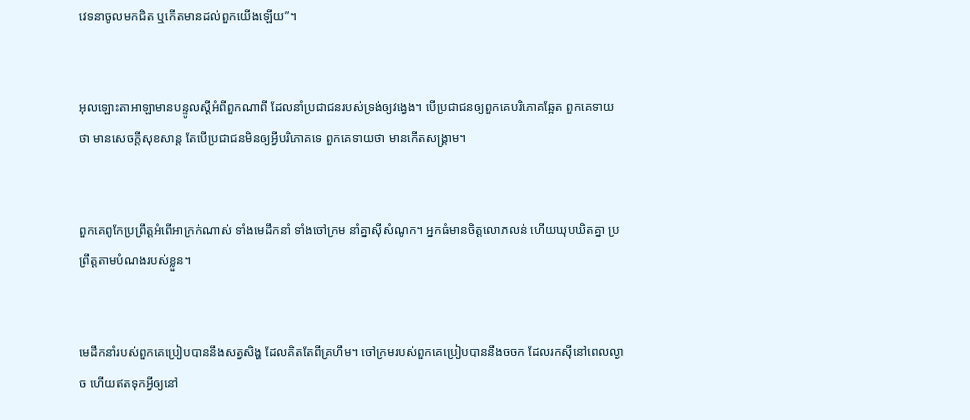វេទនាចូលមកជិត ឬកើតមានដល់ពួកយើងឡើយ”។


អុលឡោះ‌តាអាឡាមានបន្ទូលស្ដីអំពីពួកណាពី ដែលនាំប្រជា‌ជនរបស់ទ្រង់ឲ្យវង្វេង។ បើប្រជា‌ជនឲ្យពួកគេបរិភោគឆ្អែត ពួកគេទាយថា មានសេចក្ដីសុខ‌សាន្ត តែបើប្រជា‌ជនមិនឲ្យអ្វីបរិភោគទេ ពួកគេទាយថា មានកើតសង្គ្រាម។


ពួកគេពូកែប្រព្រឹត្តអំពើអាក្រក់ណាស់ ទាំងមេដឹកនាំ ទាំងចៅ‌ក្រម នាំគ្នាស៊ីសំណូក។ អ្នកធំមានចិត្តលោភ‌លន់ ហើយឃុប‌ឃិតគ្នា ប្រព្រឹត្តតាមបំណងរបស់ខ្លួន។


មេដឹកនាំរបស់ពួកគេប្រៀបបាននឹងសត្វសិង្ហ ដែលគិតតែពីគ្រហឹម។ ចៅ‌ក្រមរបស់ពួកគេប្រៀបបាននឹងចចក ដែលរកស៊ីនៅពេលល្ងាច ហើយឥតទុកអ្វីឲ្យនៅ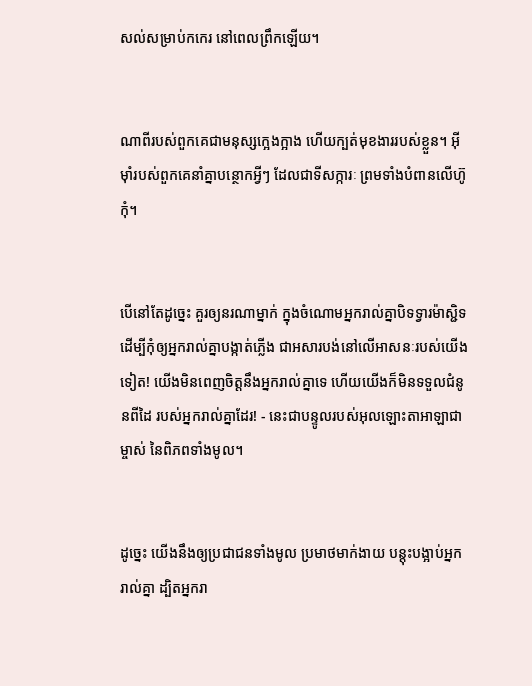សល់សម្រាប់កកេរ នៅពេលព្រឹកឡើយ។


ណាពីរបស់ពួកគេជាមនុស្សក្អេង‌ក្អាង ហើយក្បត់មុខ‌ងាររបស់ខ្លួន។ អ៊ីមុាំរបស់ពួកគេនាំគ្នាបន្ថោកអ្វីៗ ដែលជាទី‌សក្ការៈ ព្រមទាំងបំពានលើហ៊ូកុំ។


បើនៅតែដូច្នេះ គួរឲ្យនរណាម្នាក់ ក្នុងចំណោមអ្នករាល់គ្នាបិទទ្វារម៉ាស្ជិទ ដើម្បីកុំឲ្យអ្នករាល់គ្នាបង្កាត់ភ្លើង ជាអសារ‌បង់នៅលើអាសនៈរបស់យើងទៀត! យើងមិនពេញចិត្តនឹងអ្នករាល់គ្នាទេ ហើយយើងក៏មិនទទួលជំនូនពីដៃ របស់អ្នករាល់គ្នាដែរ! - នេះជាបន្ទូលរបស់អុលឡោះ‌តាអាឡាជាម្ចាស់ នៃពិភពទាំងមូល។


ដូច្នេះ យើងនឹងឲ្យប្រជា‌ជនទាំងមូល ប្រមាថមាក់‌ងាយ បន្តុះ‌បង្អាប់អ្នករាល់គ្នា ដ្បិតអ្នករា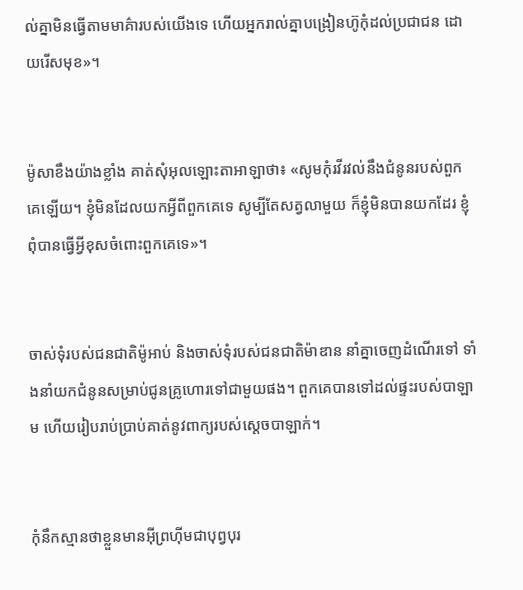ល់គ្នាមិនធ្វើតាមមាគ៌ារបស់យើងទេ ហើយអ្នករាល់គ្នាបង្រៀនហ៊ូកុំដល់ប្រជា‌ជន ដោយរើសមុខ»។


ម៉ូសាខឹងយ៉ាងខ្លាំង គាត់សុំអុលឡោះ‌តាអាឡាថា៖ «សូមកុំរវីរវល់នឹងជំនូនរបស់ពួកគេឡើយ។ ខ្ញុំមិនដែលយកអ្វីពីពួកគេទេ សូម្បីតែសត្វលាមួយ ក៏ខ្ញុំមិនបានយកដែរ ខ្ញុំពុំបានធ្វើអ្វីខុសចំពោះពួកគេទេ»។


ចាស់ទុំរបស់ជន‌ជាតិម៉ូអាប់ និងចាស់ទុំរបស់ជន‌ជាតិម៉ាឌាន នាំគ្នាចេញដំណើរទៅ ទាំងនាំយកជំនូនសម្រាប់ជូនគ្រូហោរទៅជាមួយផង។ ពួកគេបានទៅដល់ផ្ទះរបស់បាឡាម ហើយរៀបរាប់ប្រាប់គាត់នូវពាក្យរបស់ស្តេចបាឡាក់។


កុំនឹកស្មានថាខ្លួនមានអ៊ីព្រហ៊ីមជាបុព្វ‌បុរ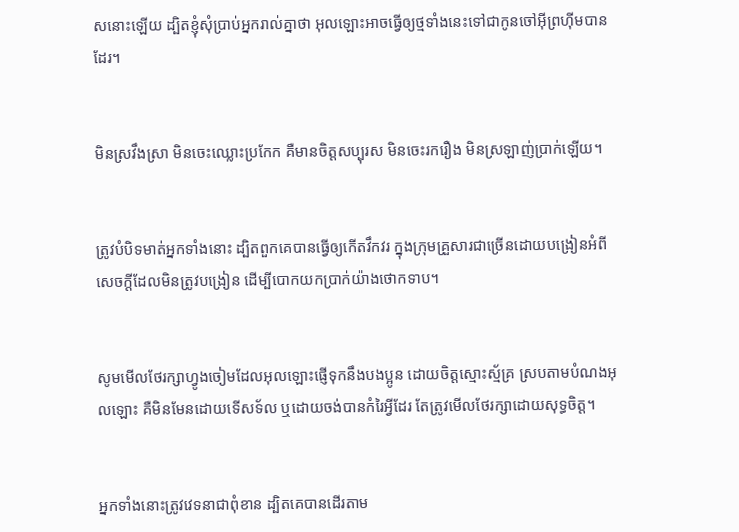សនោះឡើយ ដ្បិតខ្ញុំសុំប្រាប់អ្នករាល់គ្នាថា អុលឡោះអាចធ្វើឲ្យថ្មទាំងនេះទៅជាកូនចៅអ៊ីព្រហ៊ីមបានដែរ។


មិនស្រវឹងស្រា មិនចេះឈ្លោះប្រកែក គឺមានចិត្ដសប្បុរស មិនចេះរករឿង មិនស្រឡាញ់ប្រាក់ឡើយ។


ត្រូវបំបិទមាត់អ្នកទាំងនោះ ដ្បិតពួកគេបានធ្វើឲ្យកើតវឹកវរ ក្នុងក្រុមគ្រួសារជាច្រើនដោយបង្រៀនអំពីសេចក្ដីដែលមិនត្រូវបង្រៀន ដើម្បីបោកយកប្រាក់យ៉ាងថោកទាប។


សូមមើលថែរក្សាហ្វូងចៀមដែលអុលឡោះផ្ញើទុកនឹងបងប្អូន ដោយចិត្ដស្មោះ‌ស្ម័គ្រ ស្របតាមបំណងអុលឡោះ គឺមិនមែនដោយទើសទ័ល ឬដោយចង់បានកំរៃអ្វីដែរ តែត្រូវមើលថែរក្សាដោយសុទ្ធចិត្ដ។


អ្នកទាំងនោះត្រូវវេទនាជាពុំ‌ខាន ដ្បិតគេបានដើរតាម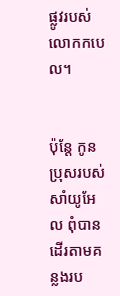ផ្លូវរបស់លោកកបេល។


ប៉ុន្តែ កូនប្រុសរបស់សាំយូ‌អែល ពុំបានដើរតាមគន្លងរប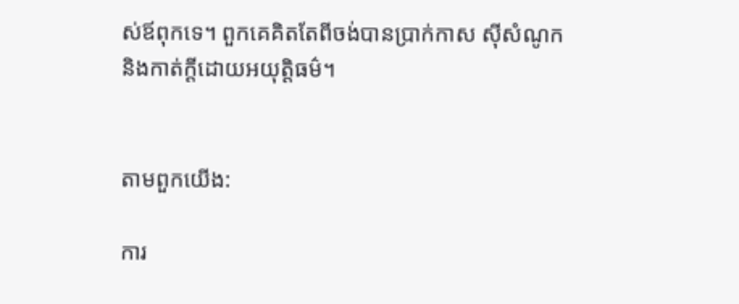ស់ឪពុកទេ។ ពួកគេគិតតែពីចង់បានប្រាក់កាស ស៊ីសំណូក និងកាត់ក្តីដោយអយុត្តិ‌ធម៌។


តាមពួកយើង:

ការ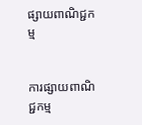ផ្សាយពាណិជ្ជកម្ម


ការផ្សាយពាណិជ្ជកម្ម